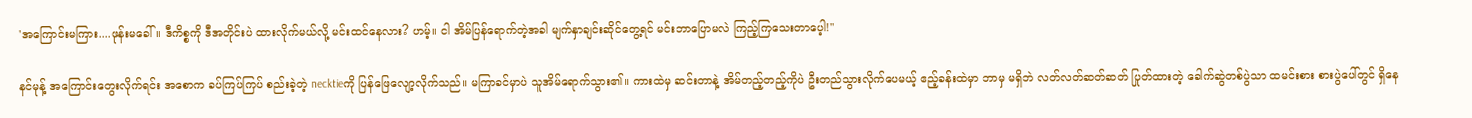'အ‌ကြောင်းမကြား....ဖုန်းမခေါ်။ ဒီကိစ္စကို ဒီအတိုင်းပဲ ထားလိုက်မယ်လို့ မင်း‌ထင်နေလား? ဟမ့်။ ငါ အိမ်ပြန်ရောက်တဲ့အခါ မျက်နှာချင်းဆိုင်တွေ့ရင် မင်းဘာပြောမလဲ ကြည့်ကြသေးတာပေ့ါ!"

နင်မုန့် အကြောင်းတွေးလိုက်ရင်း အစောက ခပ်ကြပ်ကြပ် စည်းခဲ့တဲ့ necktieကို ပြန်ဖြေလျော့လိုက်သည်။ မကြာခင်မှာပဲ သူအိမ်ရောက်သွား၏။ ကားထဲမှ ဆင်းတာနဲ့ အိမ်တည့်တည့်ကိုပဲ ဦးတည်သွားလိုက်ပေမယ့် ဧည့်ခန်းထဲမှာ ဘာမှ မရှိဘဲ လတ်လတ်ဆတ်ဆတ် ပြုတ်ထားတဲ့ ခေါက်ဆွဲတစ်ပွဲသာ ထမင်းစား စားပွဲပေါ်တွင် ရှိနေ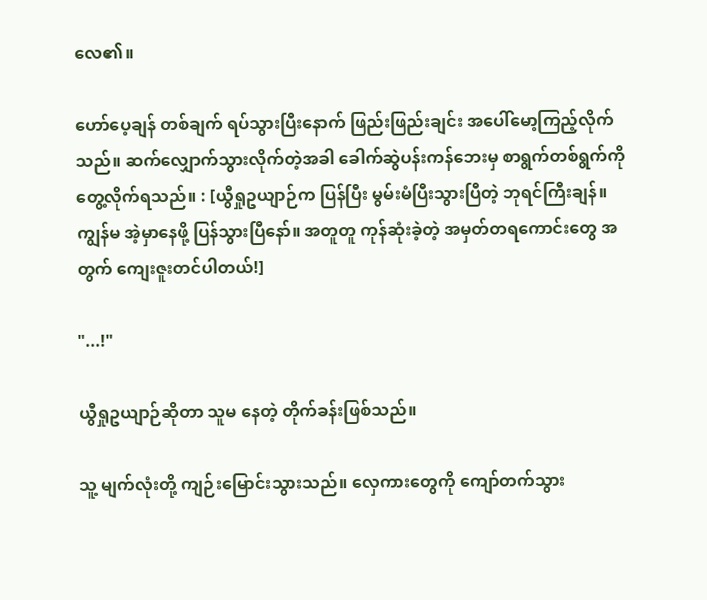လေ၏။

ဟော်ပေ့ချန် တစ်ချက် ရပ်သွားပြီးနောက် ဖြည်းဖြည်းချင်း အပေါ်မော့ကြည့်လိုက်သည်။ ဆက်လျှောက်သွားလိုက်တဲ့အခါ ခေါက်ဆွဲပန်းကန်ဘေးမှ စာရွက်တစ်ရွက်ကို တွေ့လိုက်ရသည်။ : [ယွီရှုဥယျာဉ်က ပြန်ပြီး မွမ်းမံပြီးသွားပြီတဲ့ ဘုရင်ကြီးချန်။ ကျွန်မ အဲ့မှာနေဖို့ ပြန်သွားပြီနော်။ အတူတူ ကုန်ဆုံးခဲ့တဲ့ အမှတ်တရကောင်းတွေ အတွက် ကျေးဇူးတင်ပါတယ်!]

"...!"

ယွီရှုဥယျာဉ်ဆိုတာ သူမ နေတဲ့ တိုက်ခန်းဖြစ်သည်။

သူ့ မျက်လုံးတို့ ကျဉ်းမြောင်းသွားသည်။ လှေကားတွေကို ကျော်တက်သွား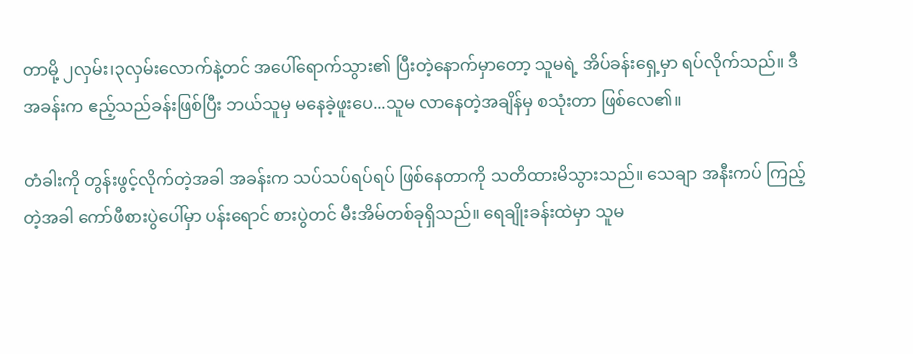တာမို့ ၂လှမ်း၊၃လှမ်းလောက်နဲ့တင် အပေါ်ရောက်သွား၏ ပြီးတဲ့နောက်မှာတော့ သူမရဲ့ အိပ်ခန်းရှေ့မှာ ရပ်လိုက်သည်။ ဒီအခန်းက ဧည့်သည်ခန်းဖြစ်ပြီး ဘယ်သူမှ မနေခဲ့ဖူးပေ...သူမ လာနေတဲ့အချိန်မှ စသုံးတာ ဖြစ်လေ၏။

တံခါးကို တွန်းဖွင့်လိုက်တဲ့အခါ အခန်းက သပ်သပ်ရပ်ရပ် ဖြစ်နေတာကို သတိထားမိသွားသည်။ သေချာ အနီးကပ် ကြည့်တဲ့အခါ ကော်ဖီစားပွဲပေါ်မှာ ပန်းရောင် စားပွဲတင် မီးအိမ်တစ်ခုရှိသည်။ ရေချိုးခန်းထဲမှာ သူမ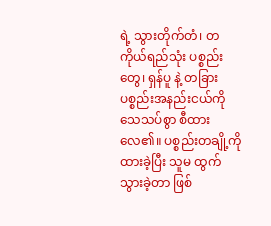ရဲ့ သွားတိုက်တံ၊ တကိုယ်ရည်သုံး ပစ္စည်းတွေ၊ ရှန်ပူ နဲ့ တခြားပစ္စည်းအနည်းငယ်ကို သေသပ်စွာ စီထားလေ၏။ ပစ္စည်းတချို့ကို ထားခဲ့ပြီး သူမ ထွက်သွားခဲ့တာ ဖြစ်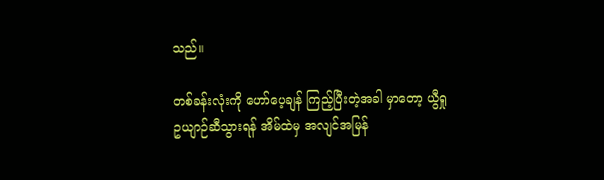သည်။

တစ်ခန်းလုံးကို ဟော်ပေ့ချန် ကြည့်ပြီးတဲ့အခါ မှာတော့ ယွီရှုဥယျာဉ်ဆီသွားရန် အိမ်ထဲမှ အလျင်အမြန်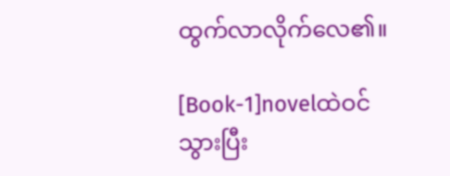ထွက်လာလိုက်လေ၏။

[Book-1]novelထဲဝင်သွားပြီး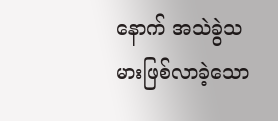နောက် အသဲခွဲသမားဖြစ်လာခဲ့သော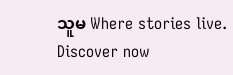သူမ Where stories live. Discover now